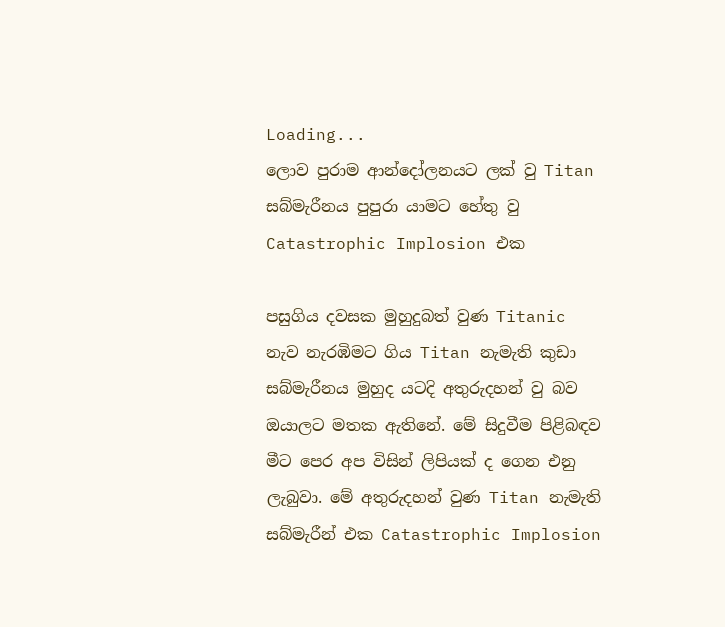Loading...
ලොව පුරාම ආන්දෝලනයට ලක් වු Titan සබ්මැරීනය පුපුරා යාමට හේතු වු Catastrophic Implosion එක

පසුගිය දවසක මුහුදුබත් වුණ Titanic නැව නැරඹිමට ගිය Titan නැමැති කුඩා සබ්මැරීනය මුහුද යටදි අතුරුදහන් වු බව ඔයාලට මතක ඇතිනේ. මේ සිදුවීම පිළිබඳව මීට පෙර අප විසින් ලිපියක් ද ගෙන එනු ලැබුවා. මේ අතුරුදහන් වුණ Titan නැමැති සබ්මැරීන් එක Catastrophic Implosion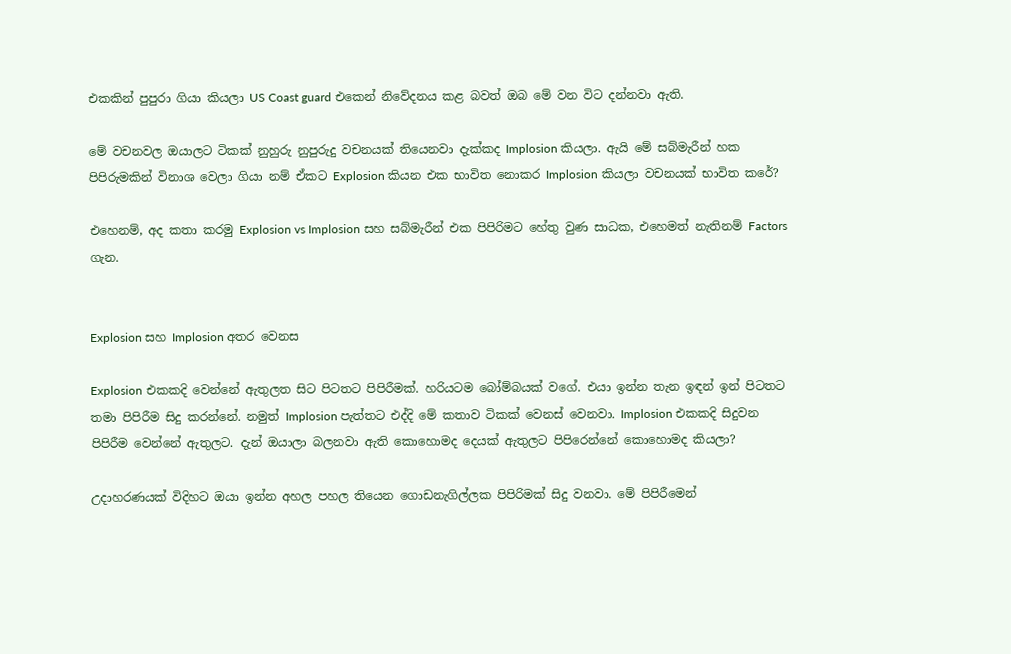එකකින් පුපුරා ගියා කියලා US Coast guard එකෙන් නිවේදනය කළ බවත් ඔබ මේ වන විට දන්නවා ඇති.

මේ වචනවල ඔයාලට ටිකක් නුහුරු නුපුරුදු වචනයක් තියෙනවා දැක්කද Implosion කියලා. ඇයි මේ සබ්මැරීන් හක පිපිරුමකින් විනාශ වෙලා ගියා නම් ඒකට Explosion කියන එක භාවිත නොකර Implosion කියලා වචනයක් භාවිත කරේ?

එහෙනම්, අද කතා කරමු Explosion vs Implosion සහ සබ්මැරීන් එක පිපිරිමට හේතු වුණ සාධක, එහෙමත් නැතිනම් Factors ගැන.


Explosion සහ Implosion අතර වෙනස

Explosion එකකදි වෙන්නේ ඇතුලත සිට පිටතට පිපිරීමක්. හරියටම බෝම්බයක් වගේ. එයා ඉන්න තැන ඉඳන් ඉන් පිටතට තමා පිපිරීම සිදු කරන්නේ. නමුත් Implosion පැත්තට එද්දි මේ කතාව ටිකක් වෙනස් වෙනවා. Implosion එකකදි සිදුවන පිපිරීම වෙන්නේ ඇතුලට. දැන් ඔයාලා බලනවා ඇති කොහොමද දෙයක් ඇතුලට පිපිරෙන්නේ කොහොමද කියලා?

උදාහරණයක් විදිහට ඔයා ඉන්න අහල පහල තියෙන ගොඩනැගිල්ලක පිපිරිමක් සිදු වනවා. මේ පිපිරීමෙන්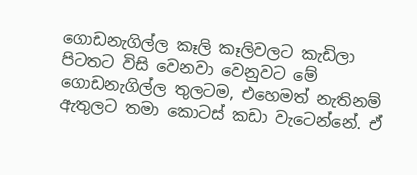ගොඩනැගිල්ල කෑලි කෑලිවලට කැඩිලා පිටතට විසි වෙනවා වෙනුවට මේ ගොඩනැගිල්ල තුලටම, එහෙමත් නැතිනම් ඇතුලට තමා කොටස් කඩා වැටෙන්නේ. ඒ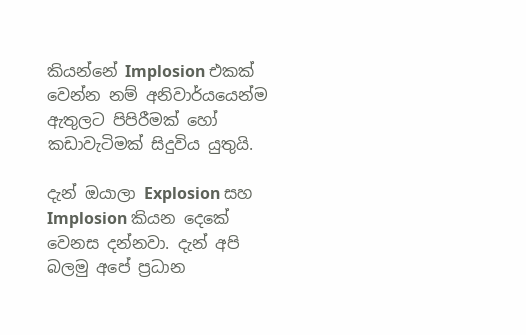කියන්නේ Implosion එකක් වෙන්න නම් අනිවාර්යයෙන්ම ඇතුලට පිපිරීමක් හෝ කඩාවැටිමක් සිදුවිය යුතුයි.

දැන් ඔයාලා Explosion සහ Implosion කියන දෙකේ වෙනස දන්නවා. දැන් අපි බලමු අපේ ප්‍රධාන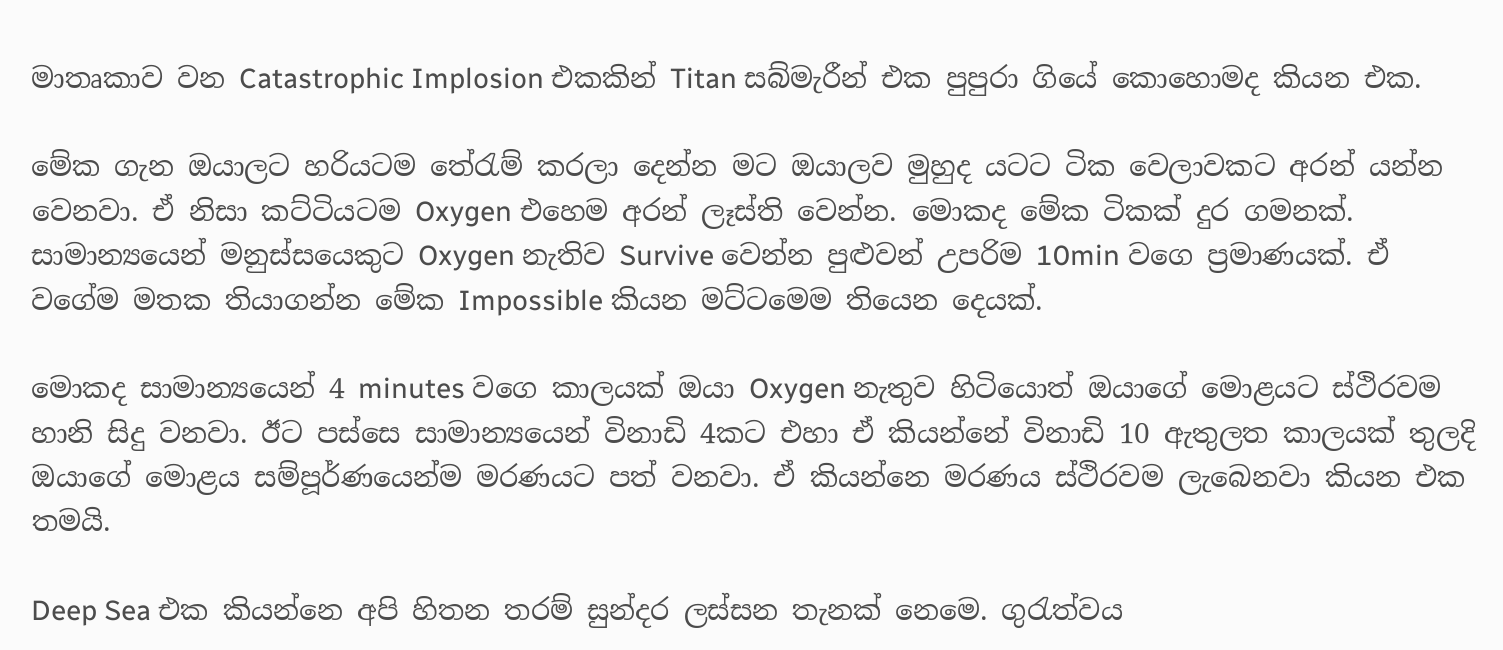මාතෘකාව වන Catastrophic Implosion එකකින් Titan සබ්මැරීන් එක පුපුරා ගියේ කොහොමද කියන එක.

මේක ගැන ඔයාලට හරියටම තේරැම් කරලා දෙන්න මට ඔයාලව මුහුද යටට ටික වෙලාවකට අරන් යන්න වෙනවා. ඒ නිසා කට්ටියටම Oxygen එහෙම අරන් ලෑස්ති වෙන්න. මොකද මේක ටිකක් දුර ගමනක්. සාමාන්‍යයෙන් මනුස්සයෙකුට Oxygen නැතිව Survive වෙන්න පුළුවන් උපරිම 10min වගෙ ප්‍රමාණයක්. ඒ වගේම මතක තියාගන්න මේක Impossible කියන මට්ටමෙම තියෙන දෙයක්.

මොකද සාමාන්‍යයෙන් 4 minutes වගෙ කාලයක් ඔයා Oxygen නැතුව හිටියොත් ඔයාගේ මොළයට ස්ථිරවම හානි සිදු වනවා. ඊට පස්සෙ සාමාන්‍යයෙන් විනාඩි 4කට එහා ඒ කියන්නේ විනාඩි 10 ඇතුලත කාලයක් තුලදි ඔයාගේ මොළය සම්පූර්ණයෙන්ම මරණයට පත් වනවා. ඒ කියන්නෙ මරණය ස්ථිරවම ලැබෙනවා කියන එක තමයි.

Deep Sea එක කියන්නෙ අපි හිතන තරම් සුන්දර ලස්සන තැනක් නෙමෙ. ගුරැත්වය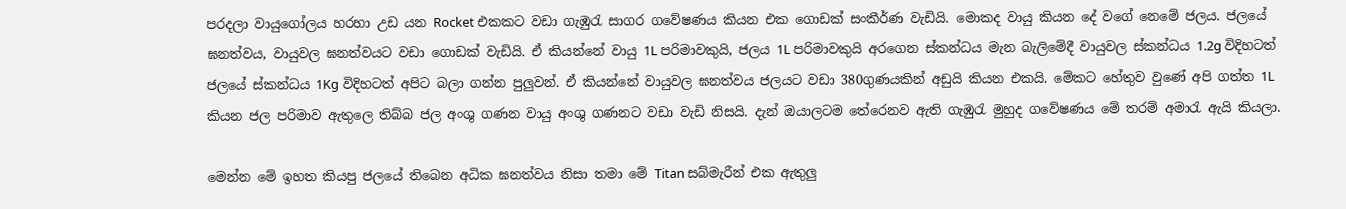පරදලා වායුගෝලය හරහා උඩ යන Rocket එකකට වඩා ගැඹුරැ සාගර ගවේෂණය කියන එක ගොඩක් සංකීර්ණ වැඩියි. මොකද වායු කියන දේ වගේ නෙමේ ජලය. ජලයේ ඝනත්වය, වායුවල ඝනත්වයට වඩා ගොඩක් වැඩියි. ඒ කියන්නේ වායු 1L පරිමාවකුයි, ජලය 1L පරිමාවකුයි අරගෙන ස්කන්ධය මැන බැලිමේදී වායුවල ස්කන්ධය 1.2g විදිහටත් ජලයේ ස්කන්ධය 1Kg විදිහටත් අපිට බලා ගන්න පුලුවන්. ඒ කියන්නේ වායුවල ඝනත්වය ජලයට වඩා 380ගුණයකින් අඩුයි කියන එකයි. මේකට හේතුව වුණේ අපි ගත්ත 1L කියන ජල පරිමාව ඇතුලෙ තිබ්බ ජල අංශු ගණන වායු අංශු ගණනට වඩා වැඩි නිසයි. දැන් ඔයාලටම තේරෙනව ඇති ගැඹුරැ මුහුද ගවේෂණය මේ තරම් අමාරැ ඇයි කියලා.

මෙන්න මේ ඉහත කියපු ජලයේ තිබෙන අධික ඝනත්වය නිසා තමා මේ Titan සබ්මැරීන් එක ඇතුලු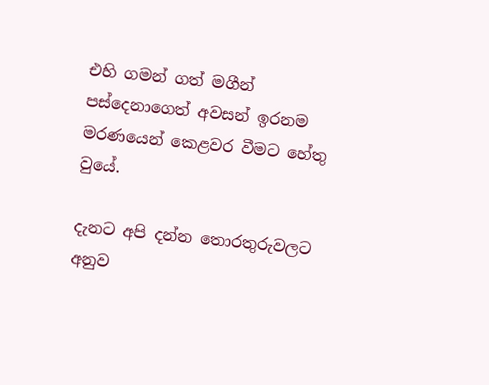එහි ගමන් ගත් මගීන් පස්දෙනාගෙත් අවසන් ඉරනම මරණයෙන් කෙළවර වීමට හේතු වුයේ.

දැනට අපි දන්න තොරතුරුවලට අනුව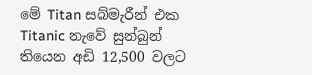මේ Titan සබ්මැරීන් එක Titanic නැවේ සුන්බුන් තියෙන අඩි 12,500 වලට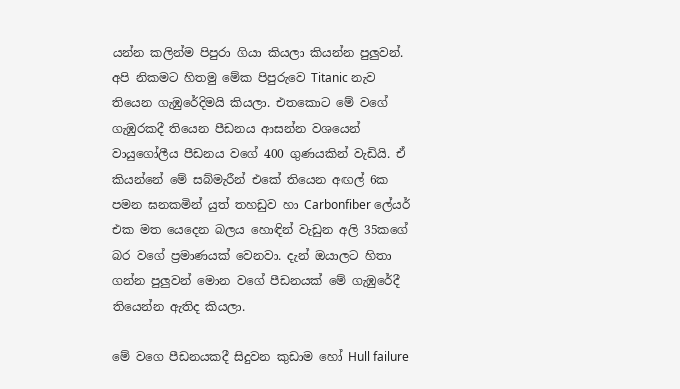යන්න කලින්ම පිපුරා ගියා කියලා කියන්න පුලුවන්. අපි නිකමට හිතමු මේක පිපුරුවෙ Titanic නැව තියෙන ගැඹුරේදිමයි කියලා. එතකොට මේ වගේ ගැඹුරකදී තියෙන පීඩනය ආසන්න වශයෙන් වායුගෝලීය පීඩනය වගේ 400 ගුණයකින් වැඩියි. ඒ කියන්නේ මේ සබ්මැරීන් එකේ තියෙන අඟල් 6ක පමන ඝනකමින් යුත් තහඩුව හා Carbonfiber ලේයර් එක මත යෙදෙන බලය හොඳින් වැඩුන අලි 35කගේ බර වගේ ප්‍රමාණයක් වෙනවා. දැන් ඔයාලට හිතා ගන්න පුලුවන් මොන වගේ පීඩනයක් මේ ගැඹුරේදී තියෙන්න ඇතිද කියලා.

මේ වගෙ පීඩනයකදී සිදුවන කුඩාම හෝ Hull failure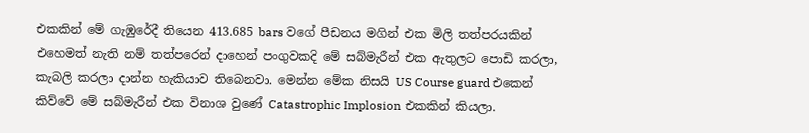එකකින් මේ ගැඹුරේදී තියෙන 413.685 bars වගේ පීඩනය මගින් එක මිලි තත්පරයකින් එහෙමත් නැති නම් තත්පරෙන් දාහෙන් පංගුවකදි මේ සබ්මැරීන් එක ඇතුලට පොඩි කරලා, කැබලි කරලා දාන්න හැකියාව තිබෙනවා. මෙන්න මේක නිසයි US Course guard එකෙන් කිව්වේ මේ සබ්මැරීන් එක විනාශ වුණේ Catastrophic Implosion එකකින් කියලා.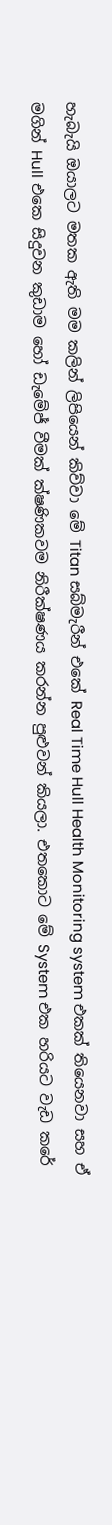හැබැයි ඔයාලට මතක ඇති මම කලින් ලිපියෙන් කිව්වා මේ Titan සබ්මැරීන් එකේ Real Time Hull Health Monitoring system එකක් තියෙනවා සහ ඒ මගින් Hull එකෙ සිදුවන කුඩාම හෝ ඩැමේජ් වීමක් ක්ෂණිකවම නිරීක්ෂණය කරන්න පුළුවන් කියලා. එතකොට මේ System එක හරියට වැඩ කරේ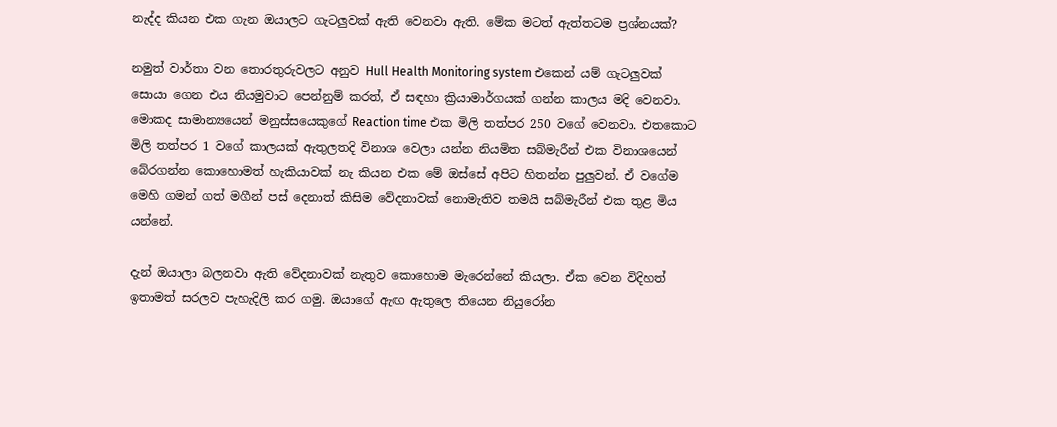නැද්ද කියන එක ගැන ඔයාලට ගැටලුවක් ඇති වෙනවා ඇති. මේක මටත් ඇත්තටම ප්‍රශ්නයක්?

නමුත් වාර්තා වන තොරතුරුවලට අනුව Hull Health Monitoring system එකෙන් යම් ගැටලුවක් සොයා ගෙන එය නියමුවාට පෙන්නුම් කරත්, ඒ සඳහා ක්‍රියාමාර්ගයක් ගන්න කාලය මදි වෙනවා. මොකද සාමාන්‍යයෙන් මනුස්සයෙකුගේ Reaction time එක මිලි තත්පර 250 වගේ වෙනවා. එතකොට මිලි තත්පර 1 වගේ කාලයක් ඇතුලතදි විනාශ වෙලා යන්න නියමිත සබ්මැරීන් එක විනාශයෙන් බේරගන්න කොහොමත් හැකියාවක් නැ කියන එක මේ ඔස්සේ අපිට හිතන්න පුලුවන්. ඒ වගේම මෙහි ගමන් ගත් මගීන් පස් දෙනාත් කිසිම වේදනාවක් නොමැතිව තමයි සබ්මැරීන් එක තුළ මිය යන්නේ.

දැන් ඔයාලා බලනවා ඇති වේදනාවක් නැතුව කොහොම මැරෙන්නේ කියලා. ඒක වෙන විදිහත් ඉතාමත් සරලව පැහැදිලි කර ගමු. ඔයාගේ ඇඟ ඇතුලෙ තියෙන නියුරෝන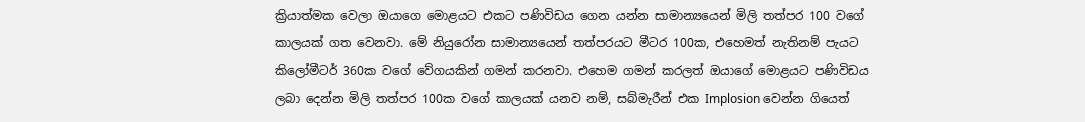ක්‍රියාත්මක වෙලා ඔයාගෙ මොළයට එකට පණිවිඩය ගෙන යන්න සාමාන්‍යයෙන් මිලි තත්පර 100 වගේ කාලයක් ගත වෙනවා. මේ නියුරෝන සාමාන්‍යයෙන් තත්පරයට මීටර 100ක, එහෙමත් නැතිනම් පැයට කිලෝමීටර් 360ක වගේ වේගයකින් ගමන් කරනවා. එහෙම ගමන් කරලත් ඔයාගේ මොළයට පණිවිඩය ලබා දෙන්න මිලි තත්පර 100ක වගේ කාලයක් යනව නම්, සබ්මැරීන් එක Implosion වෙන්න ගියෙත්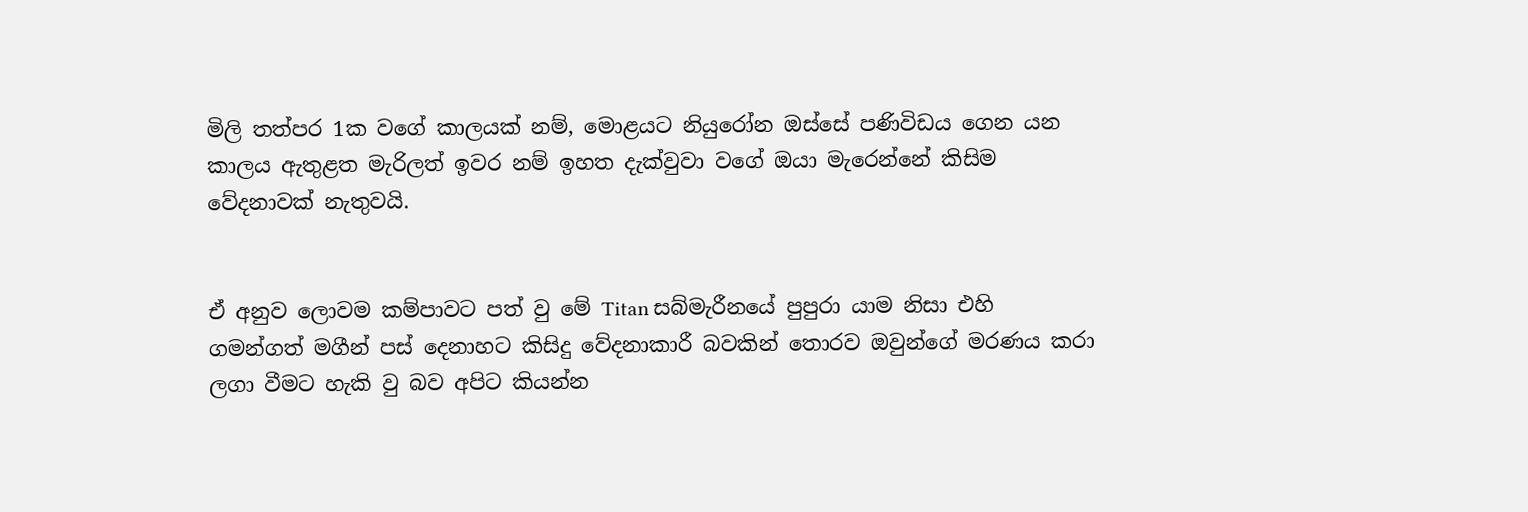මිලි තත්පර 1ක වගේ කාලයක් නම්, මොළයට නියුරෝන ඔස්සේ පණිවිඩය ගෙන යන කාලය ඇතුළත මැරිලත් ඉවර නම් ඉහත දැක්වුවා වගේ ඔයා මැරෙන්නේ කිසිම වේදනාවක් නැතුවයි.


ඒ අනුව ලොවම කම්පාවට පත් වු මේ Titan සබ්මැරීනයේ පුපුරා යාම නිසා එහි ගමන්ගත් මගීන් පස් දෙනාහට කිසිදු වේදනාකාරී බවකින් තොරව ඔවුන්ගේ මරණය කරා ලගා වීමට හැකි වු බව අපිට කියන්න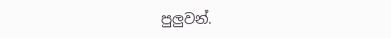පුලුවන්.